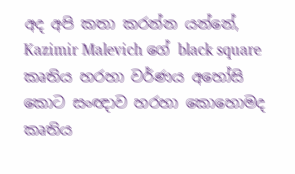අද අපි කතා කරන්න යන්නේ,  Kazimir Malevich ගේ black square කෘතිය හරහා වර්ණය අහෝසි කොට සංඥාව හරහා කොහොමද කෘතිය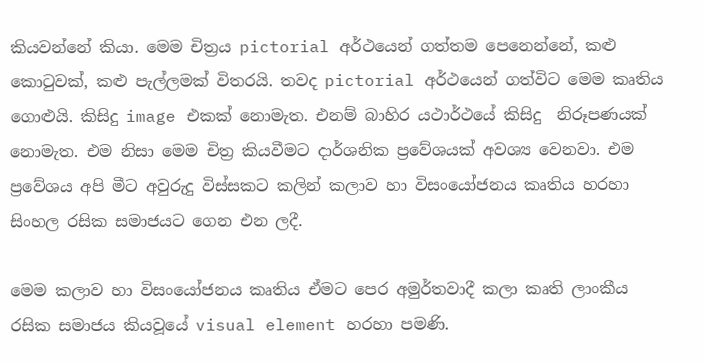කියවන්නේ කියා. මෙම චිත්‍රය pictorial අර්ථයෙන් ගත්තම පෙනෙන්නේ, කළු කොටුවක්, කළු පැල්ලමක් විතරයි. තවද pictorial අර්ථයෙන් ගත්විට මෙම කෘතිය ගොළුයි. කිසිදු image එකක් නොමැත. එනම් බාහිර යථාර්ථයේ කිසිදු  නිරූපණයක් නොමැත. එම නිසා මෙම චිත්‍ර කියවීමට දාර්ශනික ප්‍රවේශයක් අවශ්‍ය වෙනවා. එම ප්‍රවේශය අපි මීට අවුරුදු විස්සකට කලින් කලාව හා විසංයෝජනය කෘතිය හරහා සිංහල රසික සමාජයට ගෙන එන ලදී.

මෙම කලාව හා විසංයෝජනය කෘතිය ඒමට පෙර අමුර්තවාදී කලා කෘති ලාංකීය රසික සමාජය කියවූයේ visual element හරහා පමණි.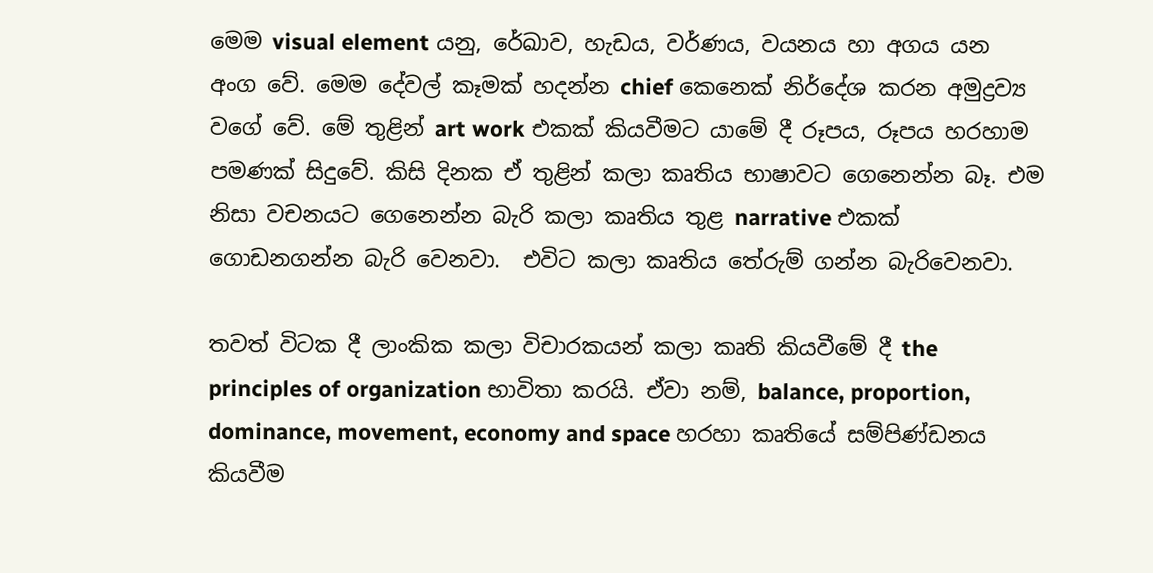මෙම visual element යනු, රේඛාව, හැඩය, වර්ණය, වයනය හා අගය යන අංග වේ. මෙම දේවල් කෑමක් හදන්න chief කෙනෙක් නිර්දේශ කරන අමුද්‍රව්‍ය වගේ වේ. මේ තුළින් art work එකක් කියවීමට යාමේ දී රූපය, රූපය හරහාම පමණක් සිදුවේ. කිසි දිනක ඒ තුළින් කලා කෘතිය භාෂාවට ගෙනෙන්න බෑ. එම නිසා වචනයට ගෙනෙන්න බැරි කලා කෘතිය තුළ narrative එකක් ගොඩනගන්න බැරි වෙනවා.  එවිට කලා කෘතිය තේරුම් ගන්න බැරිවෙනවා.

තවත් විටක දී ලාංකික කලා විචාරකයන් කලා කෘති කියවීමේ දී the principles of organization භාවිතා කරයි. ඒවා නම්, balance, proportion, dominance, movement, economy and space හරහා කෘතියේ සම්පිණ්ඩනය කියවීම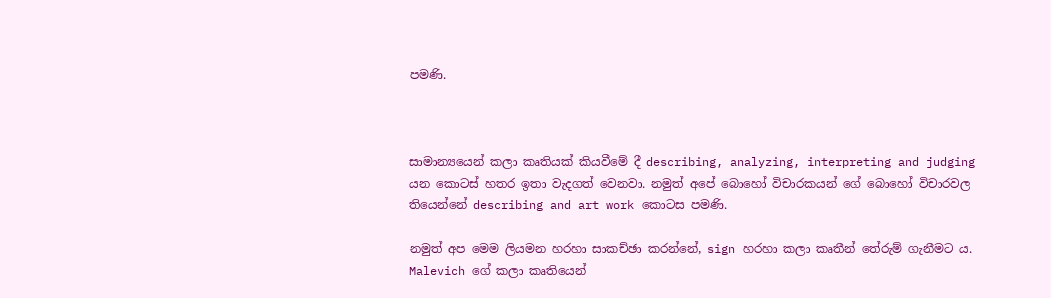පමණි.



සාමාන්‍යයෙන් කලා කෘතියක් කියවීමේ දී describing, analyzing, interpreting and judging යන කොටස් හතර ඉතා වැදගත් වෙනවා. නමුත් අපේ බොහෝ විචාරකයන් ගේ බොහෝ විචාරවල තියෙන්නේ describing and art work කොටස පමණි.

නමුත් අප මෙම ලියමන හරහා සාකච්ඡා කරන්නේ, sign හරහා කලා කෘතීන් තේරුම් ගැනීමට ය. Malevich ගේ කලා කෘතියෙන්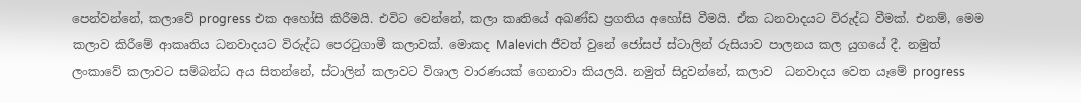පෙන්වන්නේ, කලාවේ progress එක අහෝසි කිරීමයි. එවිට වෙන්නේ, කලා කෘතියේ අඛණ්ඩ ප්‍රගතිය අහෝසි වීමයි. ඒක ධනවාදයට විරුද්ධ වීමක්. එනම්, මෙම කලාව කිරීමේ ආකෘතිය ධනවාදයට විරුද්ධ පෙරටුගාමී කලාවක්. මොකද Malevich ජීවත් වුනේ ජෝසප් ස්ටාලින් රුසියාව පාලනය කල යුගයේ දී. නමුත් ලංකාවේ කලාවට සම්බන්ධ අය සිතන්නේ, ස්ටාලින් කලාවට විශාල වාරණයක් ගෙනාවා කියලයි. නමුත් සිදුවන්නේ, කලාව  ධනවාදය වෙත යෑමේ progress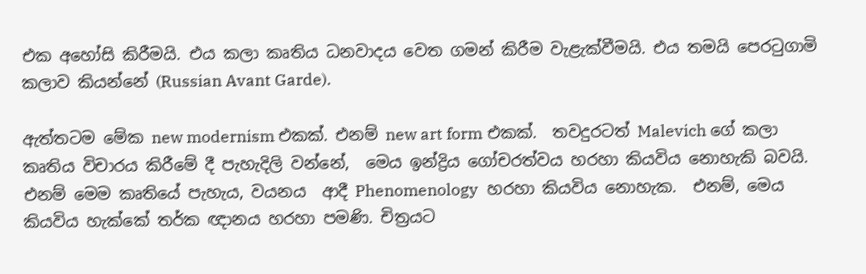එක අහෝසි කිරීමයි. එය කලා කෘතිය ධනවාදය වෙත ගමන් කිරීම වැළැක්වීමයි. එය තමයි පෙරටුගාමි කලාව කියන්නේ (Russian Avant Garde).

ඇත්තටම මේක new modernism එකක්. එනම් new art form එකක්.  තවදුරටත් Malevich ගේ කලා කෘතිය විචාරය කිරීමේ දී පැහැදිලි වන්නේ,  මෙය ඉන්ද්‍රිය ගෝචරත්වය හරහා කියවිය නොහැකි බවයි.  එනම් මෙම කෘතියේ පැහැය, වයනය  ආදී Phenomenology  හරහා කියවිය නොහැක.  එනම්, මෙය කියවිය හැක්කේ තර්ක ඥානය හරහා පමණි. චිත්‍රයට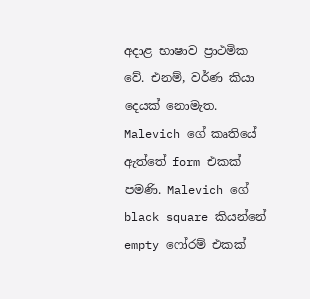අදාළ භාෂාව ප්‍රාථමික වේ. එනම්, වර්ණ කියා දෙයක් නොමැත. Malevich ගේ කෘතියේ ඇත්තේ form එකක් පමණි. Malevich ගේ black square කියන්නේ empty ෆෝරම් එකක්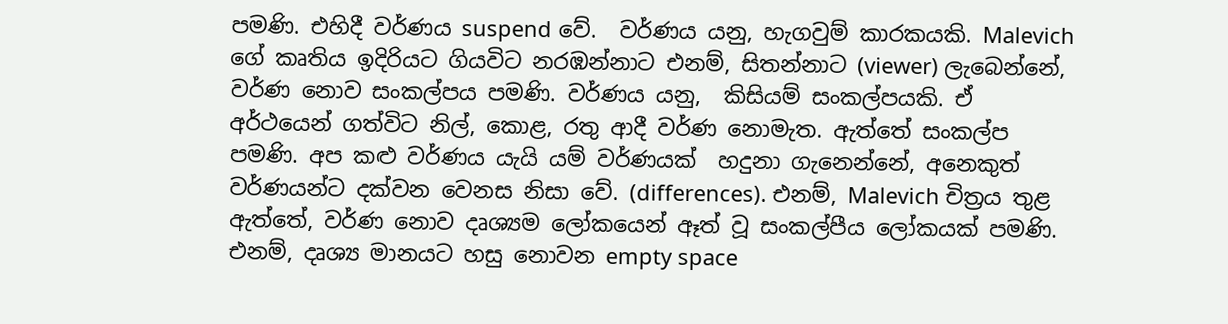පමණි. එහිදී වර්ණය suspend වේ.  වර්ණය යනු, හැගවුම් කාරකයකි. Malevich ගේ කෘතිය ඉදිරියට ගියවිට නරඹන්නාට එනම්, සිතන්නාට (viewer) ලැබෙන්නේ, වර්ණ නොව සංකල්පය පමණි. වර්ණය යනු,  කිසියම් සංකල්පයකි. ඒ අර්ථයෙන් ගත්විට නිල්, කොළ, රතු ආදී වර්ණ නොමැත. ඇත්තේ සංකල්ප පමණි. අප කළු වර්ණය යැයි යම් වර්ණයක්  හදුනා ගැනෙන්නේ, අනෙකුත් වර්ණයන්ට දක්වන වෙනස නිසා වේ. (differences). එනම්, Malevich චිත්‍රය තුළ ඇත්තේ, වර්ණ නොව දෘශ්‍යම ලෝකයෙන් ඈත් වූ සංකල්පීය ලෝකයක් පමණි. එනම්, දෘශ්‍ය මානයට හසු නොවන empty space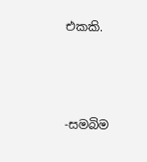එකකි.





-සමබිම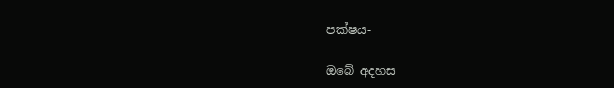පක්ෂය-

ඔබේ අදහස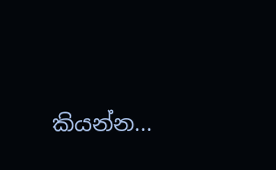කියන්න...